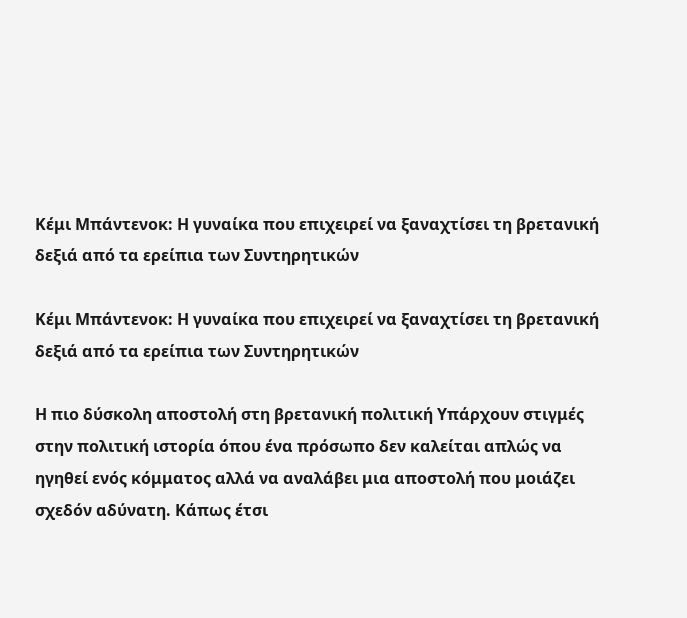Κέμι Μπάντενοκ: Η γυναίκα που επιχειρεί να ξαναχτίσει τη βρετανική δεξιά από τα ερείπια των Συντηρητικών

Κέμι Μπάντενοκ: Η γυναίκα που επιχειρεί να ξαναχτίσει τη βρετανική δεξιά από τα ερείπια των Συντηρητικών

Η πιο δύσκολη αποστολή στη βρετανική πολιτική Υπάρχουν στιγμές στην πολιτική ιστορία όπου ένα πρόσωπο δεν καλείται απλώς να ηγηθεί ενός κόμματος αλλά να αναλάβει μια αποστολή που μοιάζει σχεδόν αδύνατη. Κάπως έτσι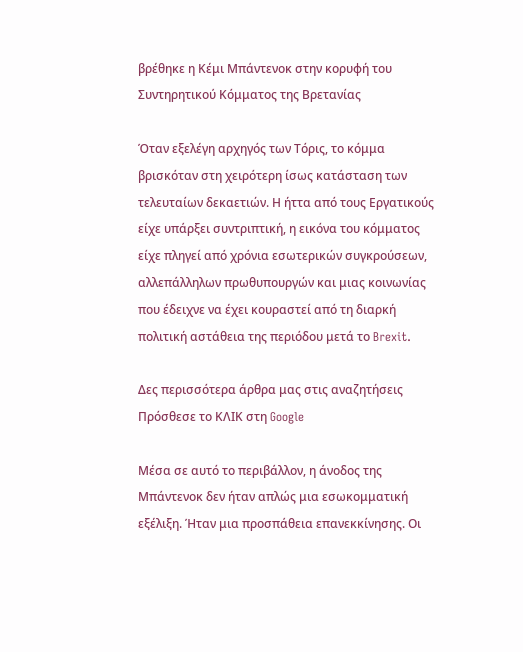βρέθηκε η Κέμι Μπάντενοκ στην κορυφή του Συντηρητικού Κόμματος της Βρετανίας

Όταν εξελέγη αρχηγός των Τόρις, το κόμμα βρισκόταν στη χειρότερη ίσως κατάσταση των τελευταίων δεκαετιών. Η ήττα από τους Εργατικούς είχε υπάρξει συντριπτική, η εικόνα του κόμματος είχε πληγεί από χρόνια εσωτερικών συγκρούσεων, αλλεπάλληλων πρωθυπουργών και μιας κοινωνίας που έδειχνε να έχει κουραστεί από τη διαρκή πολιτική αστάθεια της περιόδου μετά το Brexit.

Δες περισσότερα άρθρα μας στις αναζητήσεις
Πρόσθεσε το ΚΛΙΚ στη Google

Μέσα σε αυτό το περιβάλλον, η άνοδος της Μπάντενοκ δεν ήταν απλώς μια εσωκομματική εξέλιξη. Ήταν μια προσπάθεια επανεκκίνησης. Οι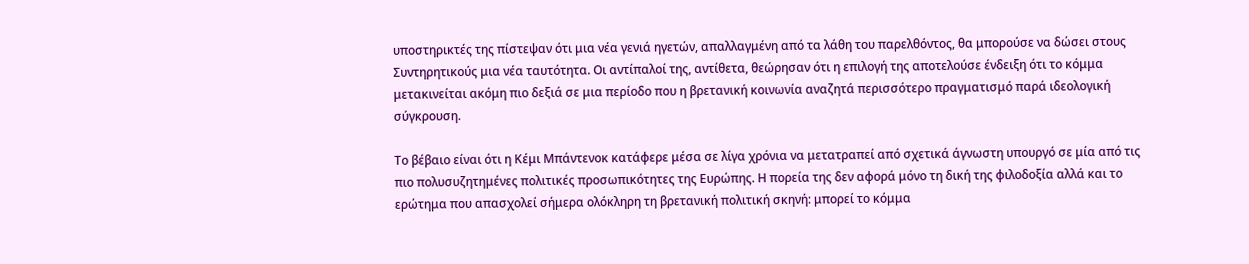υποστηρικτές της πίστεψαν ότι μια νέα γενιά ηγετών, απαλλαγμένη από τα λάθη του παρελθόντος, θα μπορούσε να δώσει στους Συντηρητικούς μια νέα ταυτότητα. Οι αντίπαλοί της, αντίθετα, θεώρησαν ότι η επιλογή της αποτελούσε ένδειξη ότι το κόμμα μετακινείται ακόμη πιο δεξιά σε μια περίοδο που η βρετανική κοινωνία αναζητά περισσότερο πραγματισμό παρά ιδεολογική σύγκρουση.

Το βέβαιο είναι ότι η Κέμι Μπάντενοκ κατάφερε μέσα σε λίγα χρόνια να μετατραπεί από σχετικά άγνωστη υπουργό σε μία από τις πιο πολυσυζητημένες πολιτικές προσωπικότητες της Ευρώπης. Η πορεία της δεν αφορά μόνο τη δική της φιλοδοξία αλλά και το ερώτημα που απασχολεί σήμερα ολόκληρη τη βρετανική πολιτική σκηνή: μπορεί το κόμμα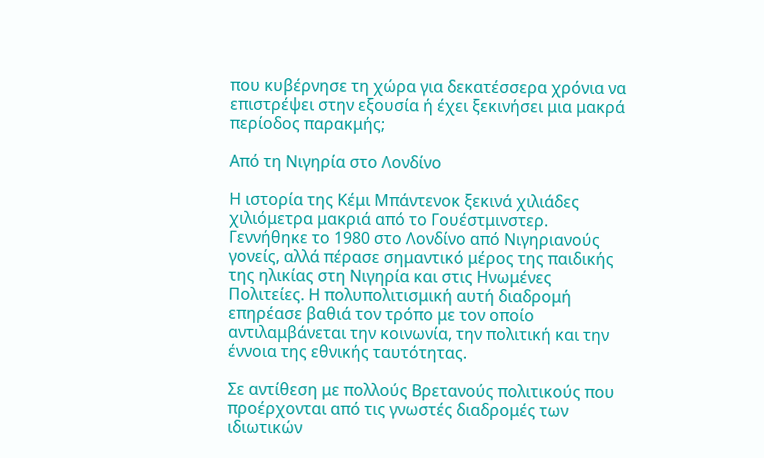που κυβέρνησε τη χώρα για δεκατέσσερα χρόνια να επιστρέψει στην εξουσία ή έχει ξεκινήσει μια μακρά περίοδος παρακμής;

Από τη Νιγηρία στο Λονδίνο

Η ιστορία της Κέμι Μπάντενοκ ξεκινά χιλιάδες χιλιόμετρα μακριά από το Γουέστμινστερ. Γεννήθηκε το 1980 στο Λονδίνο από Νιγηριανούς γονείς, αλλά πέρασε σημαντικό μέρος της παιδικής της ηλικίας στη Νιγηρία και στις Ηνωμένες Πολιτείες. Η πολυπολιτισμική αυτή διαδρομή επηρέασε βαθιά τον τρόπο με τον οποίο αντιλαμβάνεται την κοινωνία, την πολιτική και την έννοια της εθνικής ταυτότητας.

Σε αντίθεση με πολλούς Βρετανούς πολιτικούς που προέρχονται από τις γνωστές διαδρομές των ιδιωτικών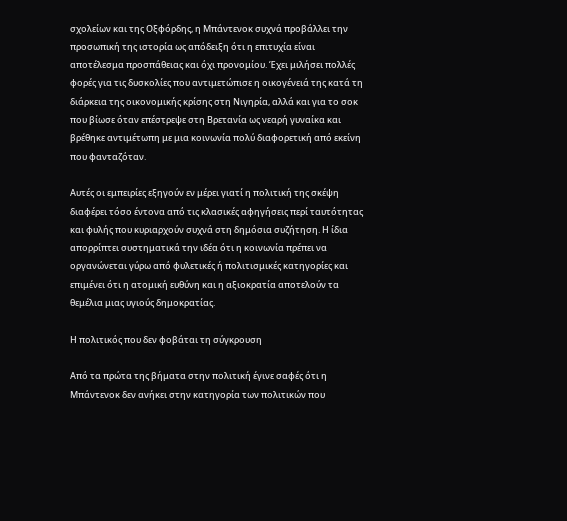σχολείων και της Οξφόρδης, η Μπάντενοκ συχνά προβάλλει την προσωπική της ιστορία ως απόδειξη ότι η επιτυχία είναι αποτέλεσμα προσπάθειας και όχι προνομίου. Έχει μιλήσει πολλές φορές για τις δυσκολίες που αντιμετώπισε η οικογένειά της κατά τη διάρκεια της οικονομικής κρίσης στη Νιγηρία, αλλά και για το σοκ που βίωσε όταν επέστρεψε στη Βρετανία ως νεαρή γυναίκα και βρέθηκε αντιμέτωπη με μια κοινωνία πολύ διαφορετική από εκείνη που φανταζόταν.

Αυτές οι εμπειρίες εξηγούν εν μέρει γιατί η πολιτική της σκέψη διαφέρει τόσο έντονα από τις κλασικές αφηγήσεις περί ταυτότητας και φυλής που κυριαρχούν συχνά στη δημόσια συζήτηση. Η ίδια απορρίπτει συστηματικά την ιδέα ότι η κοινωνία πρέπει να οργανώνεται γύρω από φυλετικές ή πολιτισμικές κατηγορίες και επιμένει ότι η ατομική ευθύνη και η αξιοκρατία αποτελούν τα θεμέλια μιας υγιούς δημοκρατίας.

Η πολιτικός που δεν φοβάται τη σύγκρουση

Από τα πρώτα της βήματα στην πολιτική έγινε σαφές ότι η Μπάντενοκ δεν ανήκει στην κατηγορία των πολιτικών που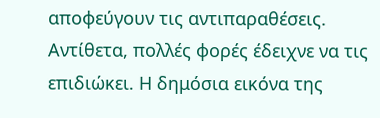αποφεύγουν τις αντιπαραθέσεις. Αντίθετα, πολλές φορές έδειχνε να τις επιδιώκει. Η δημόσια εικόνα της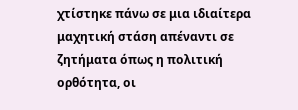χτίστηκε πάνω σε μια ιδιαίτερα μαχητική στάση απέναντι σε ζητήματα όπως η πολιτική ορθότητα, οι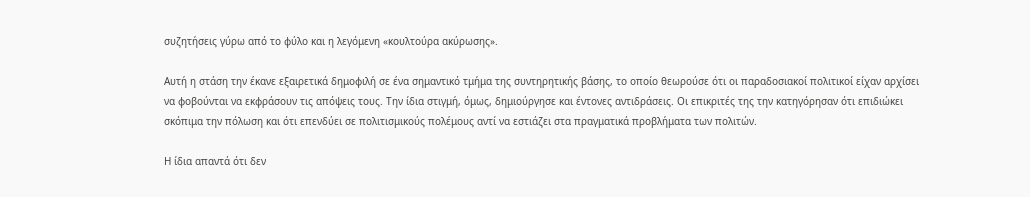συζητήσεις γύρω από το φύλο και η λεγόμενη «κουλτούρα ακύρωσης».

Αυτή η στάση την έκανε εξαιρετικά δημοφιλή σε ένα σημαντικό τμήμα της συντηρητικής βάσης, το οποίο θεωρούσε ότι οι παραδοσιακοί πολιτικοί είχαν αρχίσει να φοβούνται να εκφράσουν τις απόψεις τους. Την ίδια στιγμή, όμως, δημιούργησε και έντονες αντιδράσεις. Οι επικριτές της την κατηγόρησαν ότι επιδιώκει σκόπιμα την πόλωση και ότι επενδύει σε πολιτισμικούς πολέμους αντί να εστιάζει στα πραγματικά προβλήματα των πολιτών.

Η ίδια απαντά ότι δεν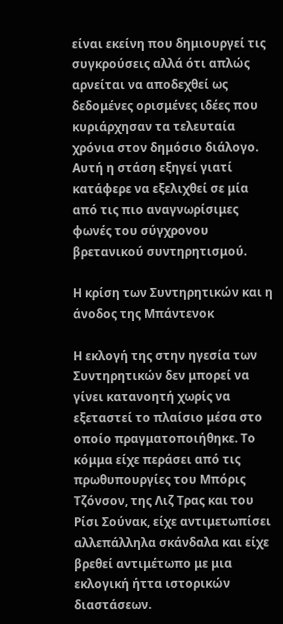είναι εκείνη που δημιουργεί τις συγκρούσεις αλλά ότι απλώς αρνείται να αποδεχθεί ως δεδομένες ορισμένες ιδέες που κυριάρχησαν τα τελευταία χρόνια στον δημόσιο διάλογο. Αυτή η στάση εξηγεί γιατί κατάφερε να εξελιχθεί σε μία από τις πιο αναγνωρίσιμες φωνές του σύγχρονου βρετανικού συντηρητισμού.

Η κρίση των Συντηρητικών και η άνοδος της Μπάντενοκ

Η εκλογή της στην ηγεσία των Συντηρητικών δεν μπορεί να γίνει κατανοητή χωρίς να εξεταστεί το πλαίσιο μέσα στο οποίο πραγματοποιήθηκε. Το κόμμα είχε περάσει από τις πρωθυπουργίες του Μπόρις Τζόνσον, της Λιζ Τρας και του Ρίσι Σούνακ, είχε αντιμετωπίσει αλλεπάλληλα σκάνδαλα και είχε βρεθεί αντιμέτωπο με μια εκλογική ήττα ιστορικών διαστάσεων.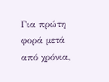Για πρώτη φορά μετά από χρόνια,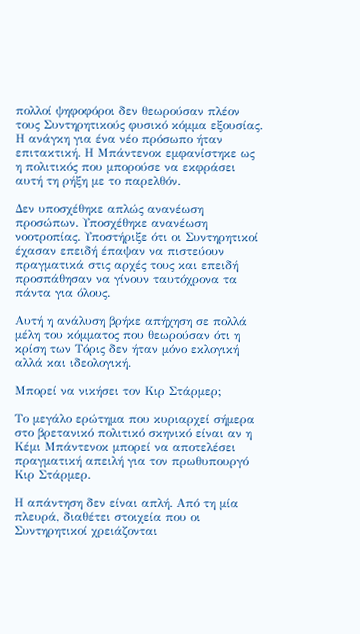πολλοί ψηφοφόροι δεν θεωρούσαν πλέον τους Συντηρητικούς φυσικό κόμμα εξουσίας. Η ανάγκη για ένα νέο πρόσωπο ήταν επιτακτική. Η Μπάντενοκ εμφανίστηκε ως η πολιτικός που μπορούσε να εκφράσει αυτή τη ρήξη με το παρελθόν.

Δεν υποσχέθηκε απλώς ανανέωση προσώπων. Υποσχέθηκε ανανέωση νοοτροπίας. Υποστήριξε ότι οι Συντηρητικοί έχασαν επειδή έπαψαν να πιστεύουν πραγματικά στις αρχές τους και επειδή προσπάθησαν να γίνουν ταυτόχρονα τα πάντα για όλους.

Αυτή η ανάλυση βρήκε απήχηση σε πολλά μέλη του κόμματος που θεωρούσαν ότι η κρίση των Τόρις δεν ήταν μόνο εκλογική αλλά και ιδεολογική.

Μπορεί να νικήσει τον Κιρ Στάρμερ;

Το μεγάλο ερώτημα που κυριαρχεί σήμερα στο βρετανικό πολιτικό σκηνικό είναι αν η Κέμι Μπάντενοκ μπορεί να αποτελέσει πραγματική απειλή για τον πρωθυπουργό Κιρ Στάρμερ.

Η απάντηση δεν είναι απλή. Από τη μία πλευρά, διαθέτει στοιχεία που οι Συντηρητικοί χρειάζονται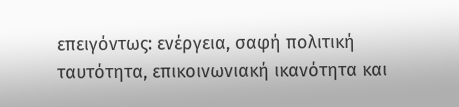επειγόντως: ενέργεια, σαφή πολιτική ταυτότητα, επικοινωνιακή ικανότητα και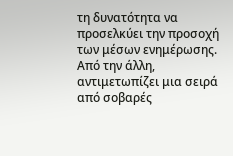τη δυνατότητα να προσελκύει την προσοχή των μέσων ενημέρωσης. Από την άλλη, αντιμετωπίζει μια σειρά από σοβαρές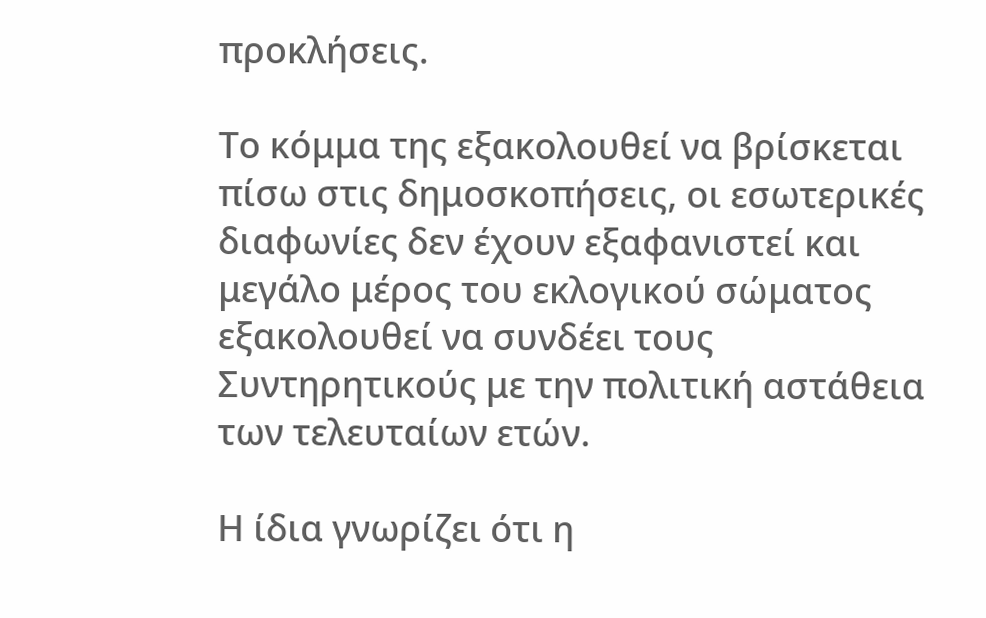προκλήσεις.

Το κόμμα της εξακολουθεί να βρίσκεται πίσω στις δημοσκοπήσεις, οι εσωτερικές διαφωνίες δεν έχουν εξαφανιστεί και μεγάλο μέρος του εκλογικού σώματος εξακολουθεί να συνδέει τους Συντηρητικούς με την πολιτική αστάθεια των τελευταίων ετών.

Η ίδια γνωρίζει ότι η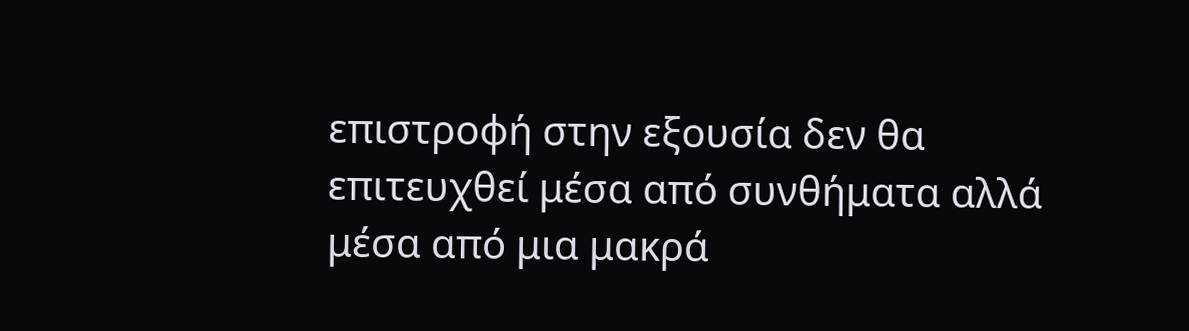επιστροφή στην εξουσία δεν θα επιτευχθεί μέσα από συνθήματα αλλά μέσα από μια μακρά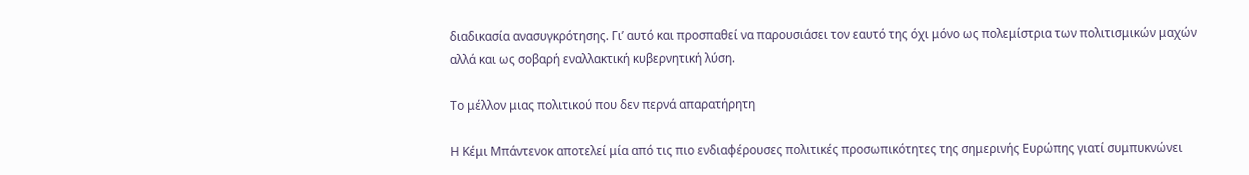διαδικασία ανασυγκρότησης. Γι’ αυτό και προσπαθεί να παρουσιάσει τον εαυτό της όχι μόνο ως πολεμίστρια των πολιτισμικών μαχών αλλά και ως σοβαρή εναλλακτική κυβερνητική λύση.

Το μέλλον μιας πολιτικού που δεν περνά απαρατήρητη

Η Κέμι Μπάντενοκ αποτελεί μία από τις πιο ενδιαφέρουσες πολιτικές προσωπικότητες της σημερινής Ευρώπης γιατί συμπυκνώνει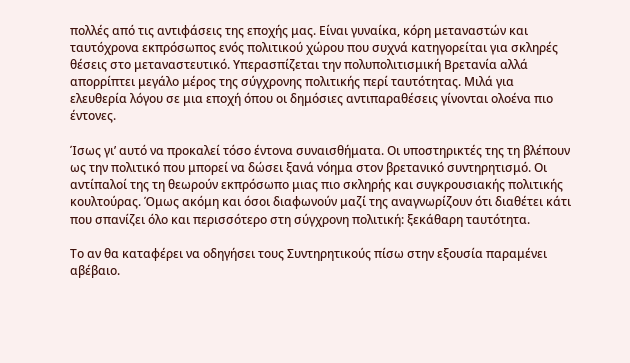πολλές από τις αντιφάσεις της εποχής μας. Είναι γυναίκα, κόρη μεταναστών και ταυτόχρονα εκπρόσωπος ενός πολιτικού χώρου που συχνά κατηγορείται για σκληρές θέσεις στο μεταναστευτικό. Υπερασπίζεται την πολυπολιτισμική Βρετανία αλλά απορρίπτει μεγάλο μέρος της σύγχρονης πολιτικής περί ταυτότητας. Μιλά για ελευθερία λόγου σε μια εποχή όπου οι δημόσιες αντιπαραθέσεις γίνονται ολοένα πιο έντονες.

Ίσως γι’ αυτό να προκαλεί τόσο έντονα συναισθήματα. Οι υποστηρικτές της τη βλέπουν ως την πολιτικό που μπορεί να δώσει ξανά νόημα στον βρετανικό συντηρητισμό. Οι αντίπαλοί της τη θεωρούν εκπρόσωπο μιας πιο σκληρής και συγκρουσιακής πολιτικής κουλτούρας. Όμως ακόμη και όσοι διαφωνούν μαζί της αναγνωρίζουν ότι διαθέτει κάτι που σπανίζει όλο και περισσότερο στη σύγχρονη πολιτική: ξεκάθαρη ταυτότητα.

Το αν θα καταφέρει να οδηγήσει τους Συντηρητικούς πίσω στην εξουσία παραμένει αβέβαιο.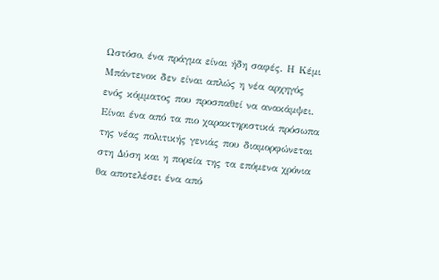Ωστόσο, ένα πράγμα είναι ήδη σαφές. Η Κέμι Μπάντενοκ δεν είναι απλώς η νέα αρχηγός ενός κόμματος που προσπαθεί να ανακάμψει. Είναι ένα από τα πιο χαρακτηριστικά πρόσωπα της νέας πολιτικής γενιάς που διαμορφώνεται στη Δύση και η πορεία της τα επόμενα χρόνια θα αποτελέσει ένα από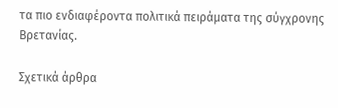τα πιο ενδιαφέροντα πολιτικά πειράματα της σύγχρονης Βρετανίας.

Σχετικά άρθρα